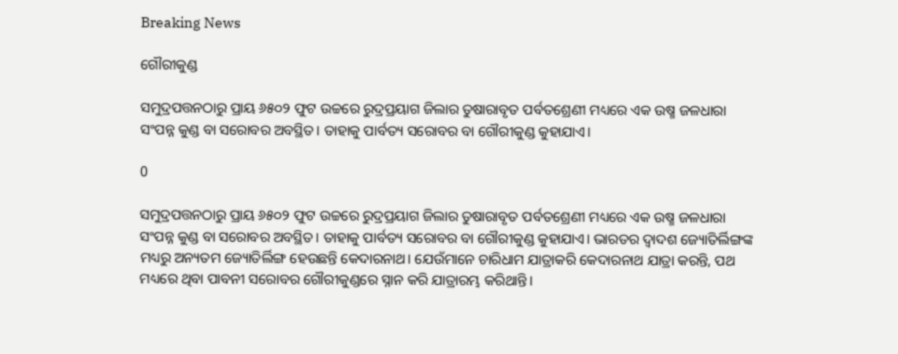Breaking News

ଗୌରୀକୁଣ୍ଡ

ସମୁଦ୍ରପତ୍ତନଠାରୁ ପ୍ରାୟ ୬୫୦୨ ଫୁଟ ଉଚ୍ଚରେ ରୁଦ୍ରପ୍ରୟାଗ ଜିଲାର ତୁଷାରାବୃତ ପର୍ବତଶ୍ରେଣୀ ମଧ୍ୟରେ ଏକ ଉଷ୍ମ ଜଳଧାରା ସଂପନ୍ନ କୁଣ୍ଡ ବା ସରୋବର ଅବସ୍ଥିତ। ତାହାକୁ ପାର୍ବତ୍ୟ ସରୋବର ବା ଗୌରୀକୁଣ୍ଡ କୁହାଯାଏ।

0

ସମୁଦ୍ରପତ୍ତନଠାରୁ ପ୍ରାୟ ୬୫୦୨ ଫୁଟ ଉଚ୍ଚରେ ରୁଦ୍ରପ୍ରୟାଗ ଜିଲାର ତୁଷାରାବୃତ ପର୍ବତଶ୍ରେଣୀ ମଧ୍ୟରେ ଏକ ଉଷ୍ମ ଜଳଧାରା ସଂପନ୍ନ କୁଣ୍ଡ ବା ସରୋବର ଅବସ୍ଥିତ। ତାହାକୁ ପାର୍ବତ୍ୟ ସରୋବର ବା ଗୌରୀକୁଣ୍ଡ କୁହାଯାଏ। ଭାରତର ଦ୍ୱାଦଶ ଜ୍ୟୋତିର୍ଲିଙ୍ଗଙ୍କ ମଧ୍ୟରୁ ଅନ୍ୟତମ ଜ୍ୟୋତିର୍ଲିଙ୍ଗ ହେଉଛନ୍ତି କେଦାରନାଥ। ଯେଉଁମାନେ ଚାରିଧାମ ଯାତ୍ରାକରି କେଦାରନାଥ ଯାତ୍ରା କରନ୍ତି, ପଥ ମଧ୍ୟରେ ଥିବା ପାବନୀ ସରୋବର ଗୌରୀକୁଣ୍ଡରେ ସ୍ନାନ କରି ଯାତ୍ରାରମ୍ଭ କରିଥାନ୍ତି।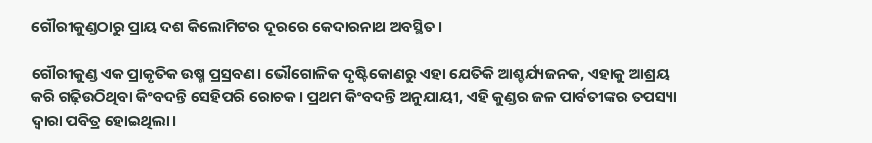ଗୌରୀକୁଣ୍ଡଠାରୁ ପ୍ରାୟ ଦଶ କିଲୋମିଟର ଦୂରରେ କେଦାରନାଥ ଅବସ୍ଥିତ।

ଗୌରୀକୁଣ୍ଡ ଏକ ପ୍ରାକୃତିକ ଉଷ୍ମ ପ୍ରସ୍ରବଣ। ଭୌଗୋଳିକ ଦୃଷ୍ଟିକୋଣରୁ ଏହା ଯେତିକି ଆଶ୍ଚର୍ଯ୍ୟଜନକ, ଏହାକୁ ଆଶ୍ରୟ କରି ଗଢ଼ିଉଠିଥିବା କିଂବଦନ୍ତି ସେହିପରି ରୋଚକ। ପ୍ରଥମ କିଂବଦନ୍ତି ଅନୁଯାୟୀ, ଏହି କୁଣ୍ଡର ଜଳ ପାର୍ବତୀଙ୍କର ତପସ୍ୟା ଦ୍ୱାରା ପବିତ୍ର ହୋଇଥିଲା।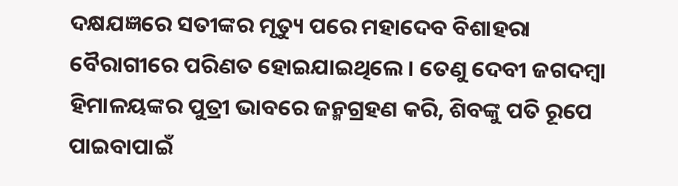ଦକ୍ଷଯଜ୍ଞରେ ସତୀଙ୍କର ମୃତ୍ୟୁ ପରେ ମହାଦେବ ବିଶାହରା ବୈରାଗୀରେ ପରିଣତ ହୋଇଯାଇଥିଲେ। ତେଣୁ ଦେବୀ ଜଗଦମ୍ବା ହିମାଳୟଙ୍କର ପୁତ୍ରୀ ଭାବରେ ଜନ୍ମଗ୍ରହଣ କରି, ଶିବଙ୍କୁ ପତି ରୂପେ ପାଇବାପାଇଁ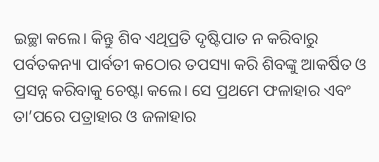ଇଚ୍ଛା କଲେ। କିନ୍ତୁ ଶିବ ଏଥିପ୍ରତି ଦୃଷ୍ଟିପାତ ନ କରିବାରୁ ପର୍ବତକନ୍ୟା ପାର୍ବତୀ କଠୋର ତପସ୍ୟା କରି ଶିବଙ୍କୁ ଆକର୍ଷିତ ଓ ପ୍ରସନ୍ନ କରିବାକୁ ଚେଷ୍ଟା କଲେ। ସେ ପ୍ରଥମେ ଫଳାହାର ଏବଂ ତା’ପରେ ପତ୍ରାହାର ଓ ଜଳାହାର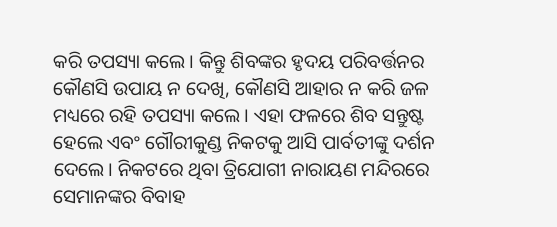କରି ତପସ୍ୟା କଲେ। କିନ୍ତୁ ଶିବଙ୍କର ହୃଦୟ ପରିବର୍ତ୍ତନର କୌଣସି ଉପାୟ ନ ଦେଖି, କୌଣସି ଆହାର ନ କରି ଜଳ ମଧ୍ୟରେ ରହି ତପସ୍ୟା କଲେ। ଏହା ଫଳରେ ଶିବ ସନ୍ତୁଷ୍ଟ ହେଲେ ଏବଂ ଗୌରୀକୁଣ୍ଡ ନିକଟକୁ ଆସି ପାର୍ବତୀଙ୍କୁ ଦର୍ଶନ ଦେଲେ। ନିକଟରେ ଥିବା ତ୍ରିଯୋଗୀ ନାରାୟଣ ମନ୍ଦିରରେ ସେମାନଙ୍କର ବିବାହ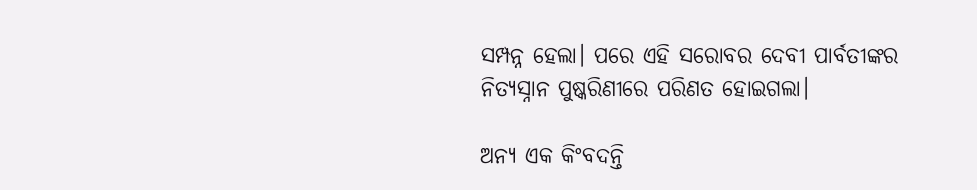ସମ୍ପନ୍ନ ହେଲା। ପରେ ଏହି ସରୋବର ଦେବୀ ପାର୍ବତୀଙ୍କର ନିତ୍ୟସ୍ନାନ ପୁଷ୍କରିଣୀରେ ପରିଣତ ହୋଇଗଲା।

ଅନ୍ୟ ଏକ କିଂବଦନ୍ତି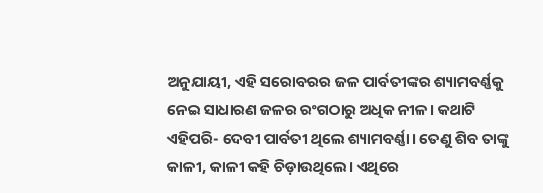ଅନୁଯାୟୀ, ଏହି ସରୋବରର ଜଳ ପାର୍ବତୀଙ୍କର ଶ୍ୟାମବର୍ଣ୍ଣକୁ ନେଇ ସାଧାରଣ ଜଳର ରଂଗଠାରୁ ଅଧିକ ନୀଳ। କଥାଟି ଏହିପରି- ଦେବୀ ପାର୍ବତୀ ଥିଲେ ଶ୍ୟାମବର୍ଣ୍ଣା। ତେଣୁ ଶିବ ତାଙ୍କୁ କାଳୀ, କାଳୀ କହି ଚିଡ଼ାଉଥିଲେ। ଏଥିରେ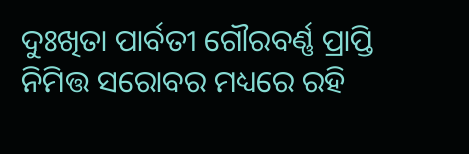ଦୁଃଖିତା ପାର୍ବତୀ ଗୌରବର୍ଣ୍ଣ ପ୍ରାପ୍ତି ନିମିତ୍ତ ସରୋବର ମଧ୍ୟରେ ରହି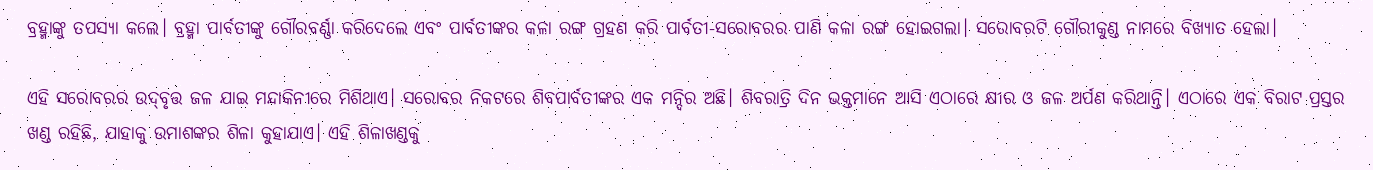ବ୍ରହ୍ମାଙ୍କୁ ତପସ୍ୟା କଲେ। ବ୍ରହ୍ମା ପାର୍ବତୀଙ୍କୁ ଗୌରବର୍ଣ୍ଣା କରିଦେଲେ ଏବଂ ପାର୍ବତୀଙ୍କର କଳା ରଙ୍ଗ ଗ୍ରହଣ କରି ପାର୍ବତୀ-ସରୋବରର ପାଣି କଳା ରଙ୍ଗ ହୋଇଗଲା। ସରୋବରଟି ଗୌରୀକୁଣ୍ଡ ନାମରେ ବିଖ୍ୟାତ ହେଲା।

ଏହି ସରୋବରର ଉଦ୍‌ବୃତ୍ତ ଜଳ ଯାଇ ମନ୍ଦାକିନୀରେ ମିଶିଥାଏ। ସରୋବର ନିକଟରେ ଶିବପାର୍ବତୀଙ୍କର ଏକ ମନ୍ଦିର ଅଛି। ଶିବରାତ୍ରି ଦିନ ଭକ୍ତମାନେ ଆସି ଏଠାରେ କ୍ଷୀର ଓ ଜଳ ଅର୍ପଣ କରିଥାନ୍ତି। ଏଠାରେ ଏକ ବିରାଟ ପ୍ରସ୍ତର ଖଣ୍ଡ ରହିଛି, ଯାହାକୁ ଉମାଶଙ୍କର ଶିଳା କୁହାଯାଏ। ଏହି ଶିଳାଖଣ୍ଡକୁ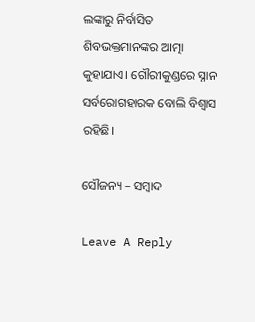ଲଙ୍କାରୁ ନିର୍ବାସିତ ଶିବଭକ୍ତମାନଙ୍କର ଆତ୍ମା କୁହାଯାଏ। ଗୌରୀକୁଣ୍ଡରେ ସ୍ନାନ ସର୍ବରୋଗହାରକ ବୋଲି ବିଶ୍ୱାସ ରହିଛି।

ସୌଜନ୍ୟ – ସମ୍ବାଦ

Leave A Reply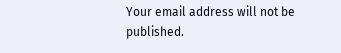Your email address will not be published.